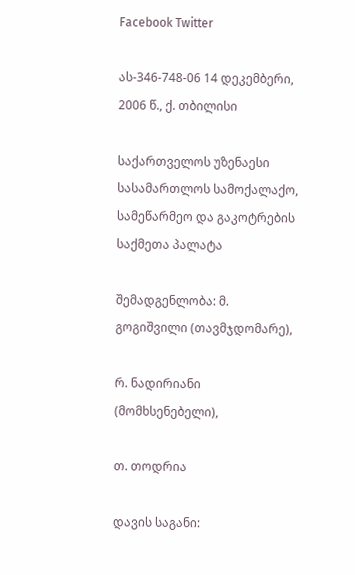Facebook Twitter

ას-346-748-06 14 დეკემბერი, 2006 წ., ქ. თბილისი

საქართველოს უზენაესი სასამართლოს სამოქალაქო, სამეწარმეო და გაკოტრების საქმეთა პალატა

შემადგენლობა: მ. გოგიშვილი (თავმჯდომარე),

რ. ნადირიანი (მომხსენებელი),

თ. თოდრია

დავის საგანი: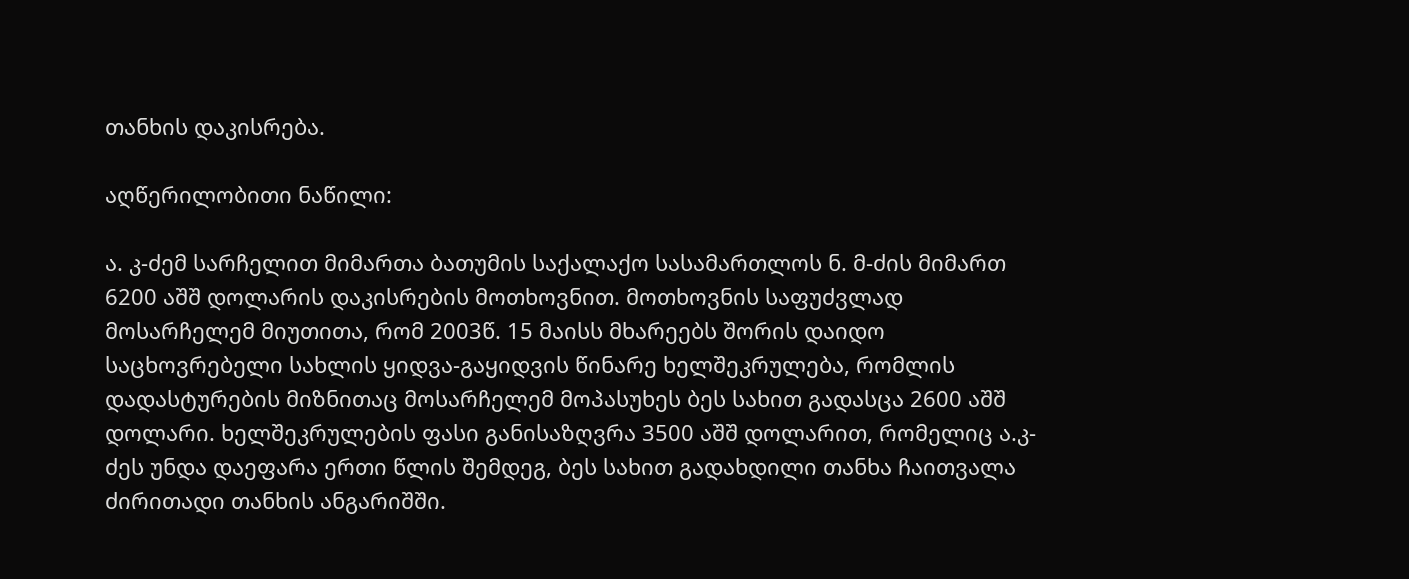თანხის დაკისრება.

აღწერილობითი ნაწილი:

ა. კ-ძემ სარჩელით მიმართა ბათუმის საქალაქო სასამართლოს ნ. მ-ძის მიმართ 6200 აშშ დოლარის დაკისრების მოთხოვნით. მოთხოვნის საფუძვლად მოსარჩელემ მიუთითა, რომ 2003წ. 15 მაისს მხარეებს შორის დაიდო საცხოვრებელი სახლის ყიდვა-გაყიდვის წინარე ხელშეკრულება, რომლის დადასტურების მიზნითაც მოსარჩელემ მოპასუხეს ბეს სახით გადასცა 2600 აშშ დოლარი. ხელშეკრულების ფასი განისაზღვრა 3500 აშშ დოლარით, რომელიც ა.კ-ძეს უნდა დაეფარა ერთი წლის შემდეგ, ბეს სახით გადახდილი თანხა ჩაითვალა ძირითადი თანხის ანგარიშში.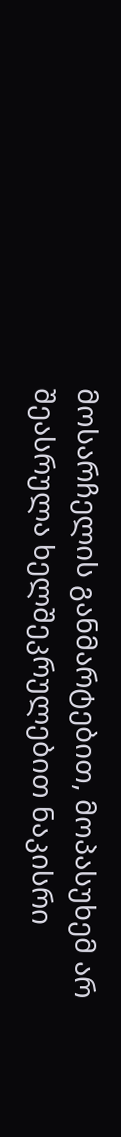მოსარჩელის განმარტებით, მოპასუხემ არ შეასრულა ხელშეკრულებით ნაკისრი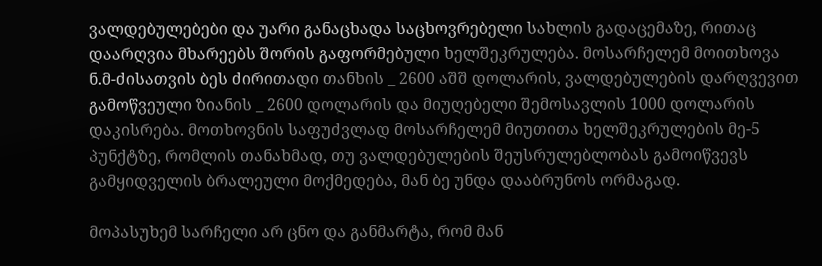ვალდებულებები და უარი განაცხადა საცხოვრებელი სახლის გადაცემაზე, რითაც დაარღვია მხარეებს შორის გაფორმებული ხელშეკრულება. მოსარჩელემ მოითხოვა ნ.მ-ძისათვის ბეს ძირითადი თანხის _ 2600 აშშ დოლარის, ვალდებულების დარღვევით გამოწვეული ზიანის _ 2600 დოლარის და მიუღებელი შემოსავლის 1000 დოლარის დაკისრება. მოთხოვნის საფუძვლად მოსარჩელემ მიუთითა ხელშეკრულების მე-5 პუნქტზე, რომლის თანახმად, თუ ვალდებულების შეუსრულებლობას გამოიწვევს გამყიდველის ბრალეული მოქმედება, მან ბე უნდა დააბრუნოს ორმაგად.

მოპასუხემ სარჩელი არ ცნო და განმარტა, რომ მან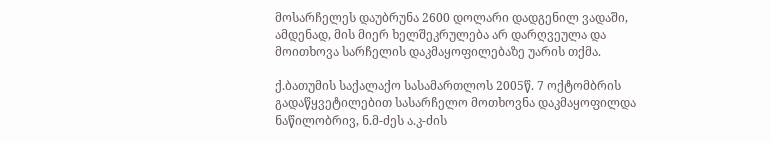მოსარჩელეს დაუბრუნა 2600 დოლარი დადგენილ ვადაში, ამდენად, მის მიერ ხელშეკრულება არ დარღვეულა და მოითხოვა სარჩელის დაკმაყოფილებაზე უარის თქმა.

ქ.ბათუმის საქალაქო სასამართლოს 2005წ. 7 ოქტომბრის გადაწყვეტილებით სასარჩელო მოთხოვნა დაკმაყოფილდა ნაწილობრივ, ნ.მ-ძეს ა.კ-ძის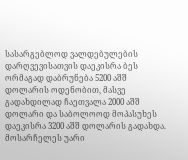სასარგებლოდ ვალდებულების დარღვევისათვის დაეკისრა ბეს ორმაგად დაბრუნება 5200 აშშ დოლარის ოდენობით, მასვე გადახდილად ჩაეთვალა 2000 აშშ დოლარი და საბოლოოდ მოპასუხეს დაეკისრა 3200 აშშ დოლარის გადახდა. მოსარჩელეს უარი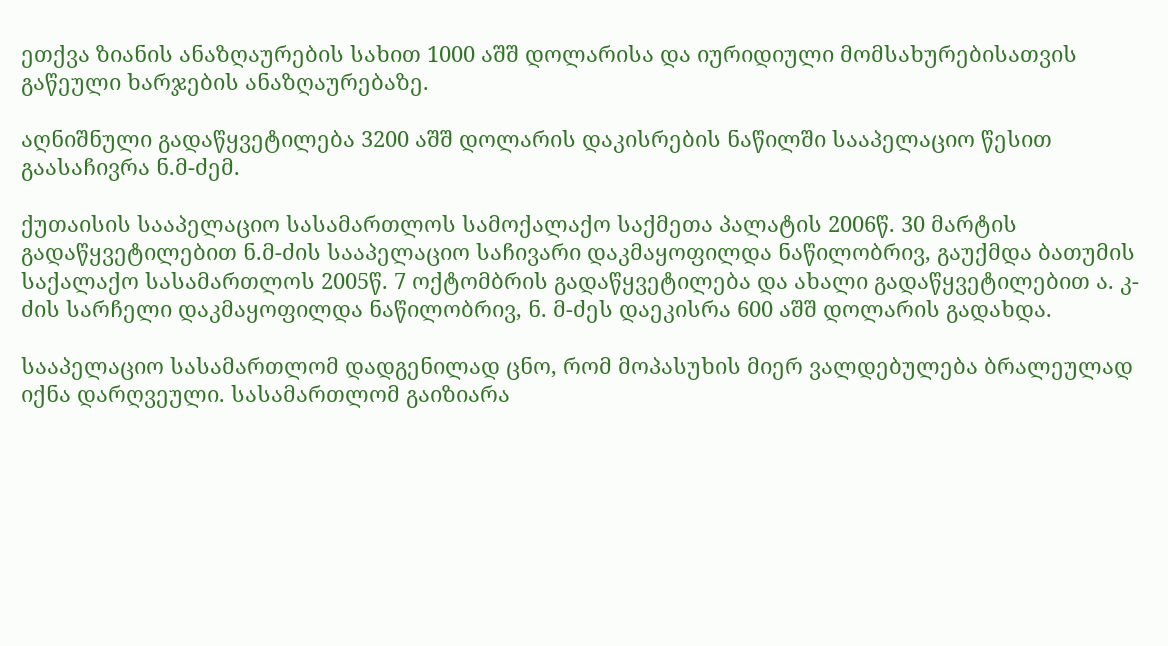ეთქვა ზიანის ანაზღაურების სახით 1000 აშშ დოლარისა და იურიდიული მომსახურებისათვის გაწეული ხარჯების ანაზღაურებაზე.

აღნიშნული გადაწყვეტილება 3200 აშშ დოლარის დაკისრების ნაწილში სააპელაციო წესით გაასაჩივრა ნ.მ-ძემ.

ქუთაისის სააპელაციო სასამართლოს სამოქალაქო საქმეთა პალატის 2006წ. 30 მარტის გადაწყვეტილებით ნ.მ-ძის სააპელაციო საჩივარი დაკმაყოფილდა ნაწილობრივ, გაუქმდა ბათუმის საქალაქო სასამართლოს 2005წ. 7 ოქტომბრის გადაწყვეტილება და ახალი გადაწყვეტილებით ა. კ-ძის სარჩელი დაკმაყოფილდა ნაწილობრივ, ნ. მ-ძეს დაეკისრა 600 აშშ დოლარის გადახდა.

სააპელაციო სასამართლომ დადგენილად ცნო, რომ მოპასუხის მიერ ვალდებულება ბრალეულად იქნა დარღვეული. სასამართლომ გაიზიარა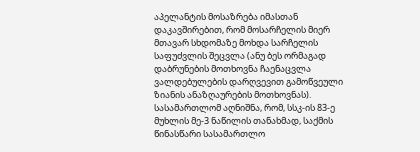აპელანტის მოსაზრება იმასთან დაკავშირებით, რომ მოსარჩელის მიერ მთავარ სხდომაზე მოხდა სარჩელის საფუძვლის შეცვლა (ანუ ბეს ორმაგად დაბრუნების მოთხოვნა ჩაენაცვლა ვალდებულების დარღვევით გამოწვეული ზიანის ანაზღაურების მოთხოვნას). სასამართლომ აღნიშნა, რომ, სსკ-ის 83-ე მუხლის მე-3 ნაწილის თანახმად, საქმის წინასწარი სასამართლო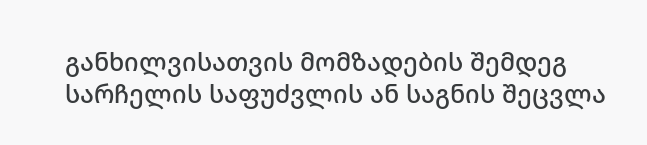განხილვისათვის მომზადების შემდეგ სარჩელის საფუძვლის ან საგნის შეცვლა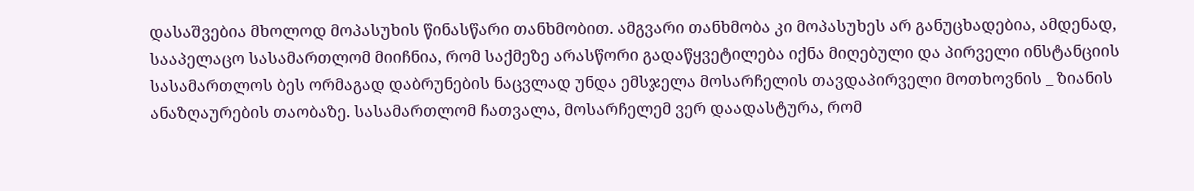დასაშვებია მხოლოდ მოპასუხის წინასწარი თანხმობით. ამგვარი თანხმობა კი მოპასუხეს არ განუცხადებია, ამდენად, სააპელაცო სასამართლომ მიიჩნია, რომ საქმეზე არასწორი გადაწყვეტილება იქნა მიღებული და პირველი ინსტანციის სასამართლოს ბეს ორმაგად დაბრუნების ნაცვლად უნდა ემსჯელა მოსარჩელის თავდაპირველი მოთხოვნის _ ზიანის ანაზღაურების თაობაზე. სასამართლომ ჩათვალა, მოსარჩელემ ვერ დაადასტურა, რომ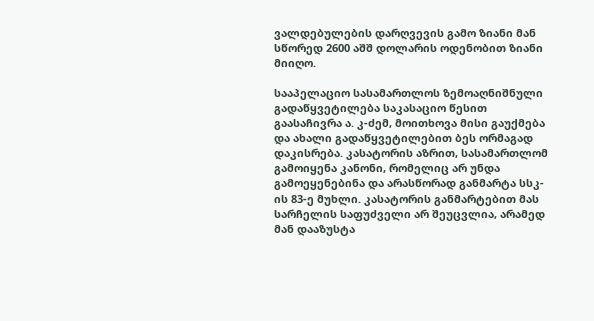ვალდებულების დარღვევის გამო ზიანი მან სწორედ 2600 აშშ დოლარის ოდენობით ზიანი მიიღო.

სააპელაციო სასამართლოს ზემოაღნიშნული გადაწყვეტილება საკასაციო წესით გაასაჩივრა ა. კ-ძემ, მოითხოვა მისი გაუქმება და ახალი გადაწყვეტილებით ბეს ორმაგად დაკისრება. კასატორის აზრით, სასამართლომ გამოიყენა კანონი, რომელიც არ უნდა გამოეყენებინა და არასწორად განმარტა სსკ-ის 83-ე მუხლი. კასატორის განმარტებით მას სარჩელის საფუძველი არ შეუცვლია, არამედ მან დააზუსტა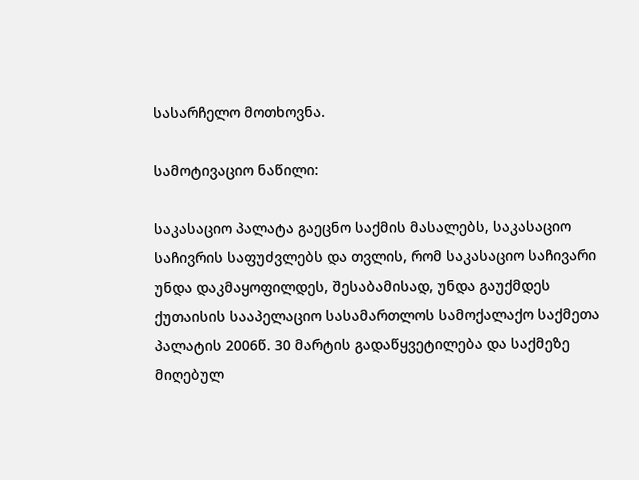სასარჩელო მოთხოვნა.

სამოტივაციო ნაწილი:

საკასაციო პალატა გაეცნო საქმის მასალებს, საკასაციო საჩივრის საფუძვლებს და თვლის, რომ საკასაციო საჩივარი უნდა დაკმაყოფილდეს, შესაბამისად, უნდა გაუქმდეს ქუთაისის სააპელაციო სასამართლოს სამოქალაქო საქმეთა პალატის 2006წ. 30 მარტის გადაწყვეტილება და საქმეზე მიღებულ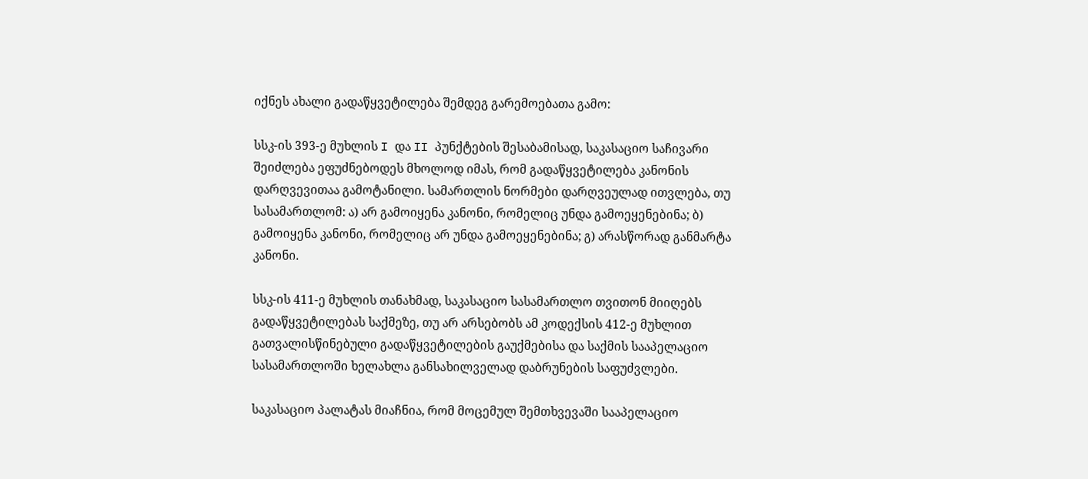იქნეს ახალი გადაწყვეტილება შემდეგ გარემოებათა გამო:

სსკ-ის 393-ე მუხლის I და II პუნქტების შესაბამისად, საკასაციო საჩივარი შეიძლება ეფუძნებოდეს მხოლოდ იმას, რომ გადაწყვეტილება კანონის დარღვევითაა გამოტანილი. სამართლის ნორმები დარღვეულად ითვლება, თუ სასამართლომ: ა) არ გამოიყენა კანონი, რომელიც უნდა გამოეყენებინა; ბ) გამოიყენა კანონი, რომელიც არ უნდა გამოეყენებინა; გ) არასწორად განმარტა კანონი.

სსკ-ის 411-ე მუხლის თანახმად, საკასაციო სასამართლო თვითონ მიიღებს გადაწყვეტილებას საქმეზე, თუ არ არსებობს ამ კოდექსის 412-ე მუხლით გათვალისწინებული გადაწყვეტილების გაუქმებისა და საქმის სააპელაციო სასამართლოში ხელახლა განსახილველად დაბრუნების საფუძვლები.

საკასაციო პალატას მიაჩნია, რომ მოცემულ შემთხვევაში სააპელაციო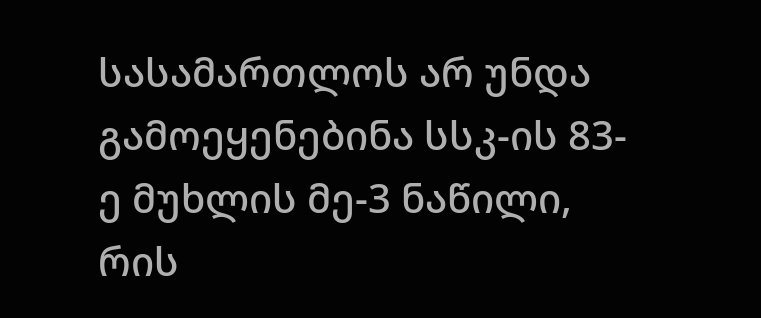სასამართლოს არ უნდა გამოეყენებინა სსკ-ის 83-ე მუხლის მე-3 ნაწილი, რის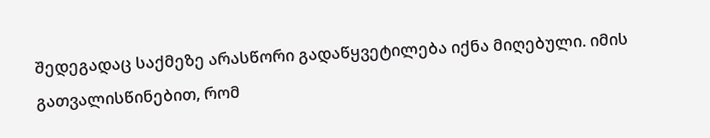შედეგადაც საქმეზე არასწორი გადაწყვეტილება იქნა მიღებული. იმის გათვალისწინებით, რომ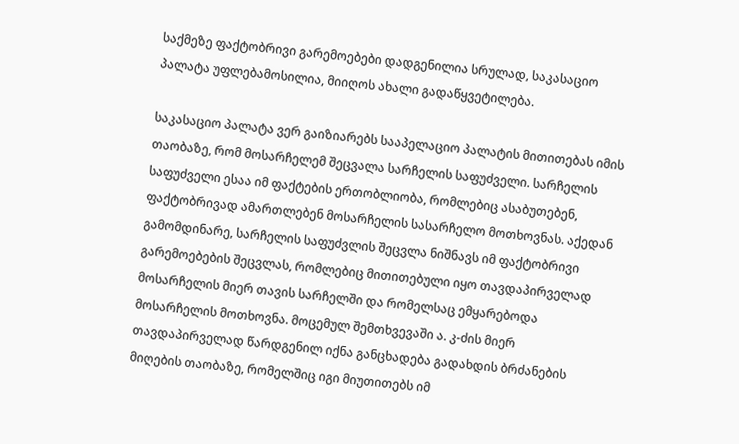საქმეზე ფაქტობრივი გარემოებები დადგენილია სრულად, საკასაციო პალატა უფლებამოსილია, მიიღოს ახალი გადაწყვეტილება.

საკასაციო პალატა ვერ გაიზიარებს სააპელაციო პალატის მითითებას იმის თაობაზე, რომ მოსარჩელემ შეცვალა სარჩელის საფუძველი. სარჩელის საფუძველი ესაა იმ ფაქტების ერთობლიობა, რომლებიც ასაბუთებენ, ფაქტობრივად ამართლებენ მოსარჩელის სასარჩელო მოთხოვნას. აქედან გამომდინარე, სარჩელის საფუძვლის შეცვლა ნიშნავს იმ ფაქტობრივი გარემოებების შეცვლას, რომლებიც მითითებული იყო თავდაპირველად მოსარჩელის მიერ თავის სარჩელში და რომელსაც ემყარებოდა მოსარჩელის მოთხოვნა. მოცემულ შემთხვევაში ა. კ-ძის მიერ თავდაპირველად წარდგენილ იქნა განცხადება გადახდის ბრძანების მიღების თაობაზე, რომელშიც იგი მიუთითებს იმ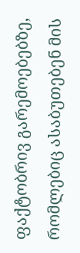ფაქტობრივ გარემოებებზე, რომლებიც ასაბუთებენ მის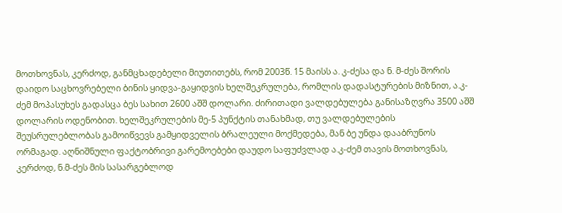მოთხოვნას, კერძოდ, განმცხადებელი მიუთითებს, რომ 2003წ. 15 მაისს ა. კ-ძესა და ნ. მ-ძეს შორის დაიდო საცხოვრებელი ბინის ყიდვა-გაყიდვის ხელშეკრულება, რომლის დადასტურების მიზნით, ა.კ-ძემ მოპასუხეს გადასცა ბეს სახით 2600 აშშ დოლარი. ძირითადი ვალდებულება განისაზღვრა 3500 აშშ დოლარის ოდენობით. ხელშეკრულების მე-5 პუნქტის თანახმად, თუ ვალდებულების შეუსრულებლობას გამოიწვევს გამყიდველის ბრალეული მოქმედება, მან ბე უნდა დააბრუნოს ორმაგად. აღნიშნული ფაქტობრივი გარემოებები დაუდო საფუძვლად ა.კ-ძემ თავის მოთხოვნას, კერძოდ, ნ.მ-ძეს მის სასარგებლოდ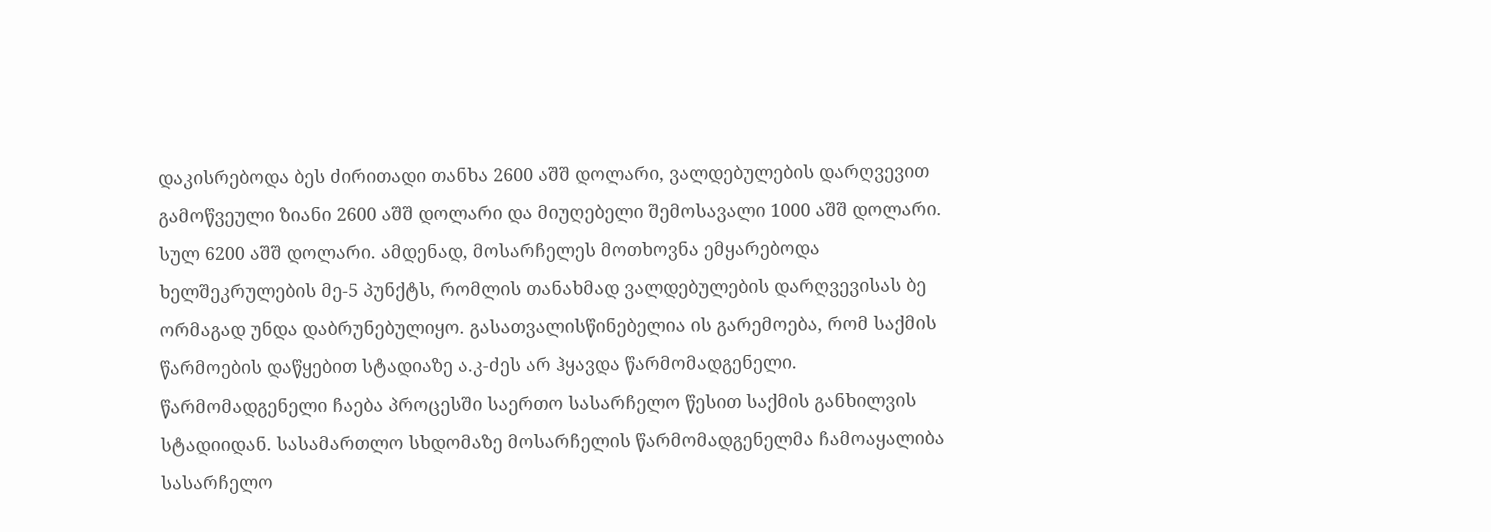დაკისრებოდა ბეს ძირითადი თანხა 2600 აშშ დოლარი, ვალდებულების დარღვევით გამოწვეული ზიანი 2600 აშშ დოლარი და მიუღებელი შემოსავალი 1000 აშშ დოლარი. სულ 6200 აშშ დოლარი. ამდენად, მოსარჩელეს მოთხოვნა ემყარებოდა ხელშეკრულების მე-5 პუნქტს, რომლის თანახმად ვალდებულების დარღვევისას ბე ორმაგად უნდა დაბრუნებულიყო. გასათვალისწინებელია ის გარემოება, რომ საქმის წარმოების დაწყებით სტადიაზე ა.კ-ძეს არ ჰყავდა წარმომადგენელი. წარმომადგენელი ჩაება პროცესში საერთო სასარჩელო წესით საქმის განხილვის სტადიიდან. სასამართლო სხდომაზე მოსარჩელის წარმომადგენელმა ჩამოაყალიბა სასარჩელო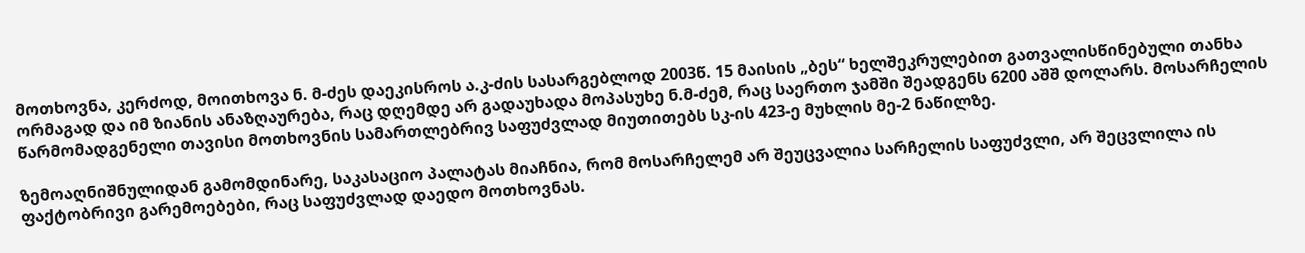მოთხოვნა, კერძოდ, მოითხოვა ნ. მ-ძეს დაეკისროს ა.კ-ძის სასარგებლოდ 2003წ. 15 მაისის „ბეს“ ხელშეკრულებით გათვალისწინებული თანხა ორმაგად და იმ ზიანის ანაზღაურება, რაც დღემდე არ გადაუხადა მოპასუხე ნ.მ-ძემ, რაც საერთო ჯამში შეადგენს 6200 აშშ დოლარს. მოსარჩელის წარმომადგენელი თავისი მოთხოვნის სამართლებრივ საფუძვლად მიუთითებს სკ-ის 423-ე მუხლის მე-2 ნაწილზე.

ზემოაღნიშნულიდან გამომდინარე, საკასაციო პალატას მიაჩნია, რომ მოსარჩელემ არ შეუცვალია სარჩელის საფუძვლი, არ შეცვლილა ის ფაქტობრივი გარემოებები, რაც საფუძვლად დაედო მოთხოვნას.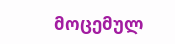მოცემულ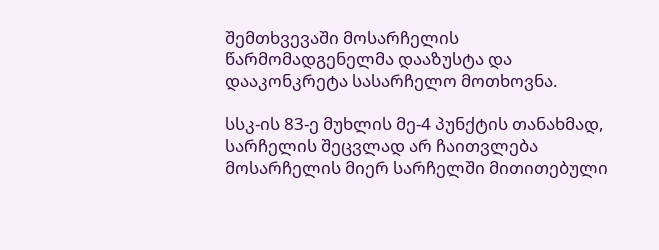შემთხვევაში მოსარჩელის წარმომადგენელმა დააზუსტა და დააკონკრეტა სასარჩელო მოთხოვნა.

სსკ-ის 83-ე მუხლის მე-4 პუნქტის თანახმად, სარჩელის შეცვლად არ ჩაითვლება მოსარჩელის მიერ სარჩელში მითითებული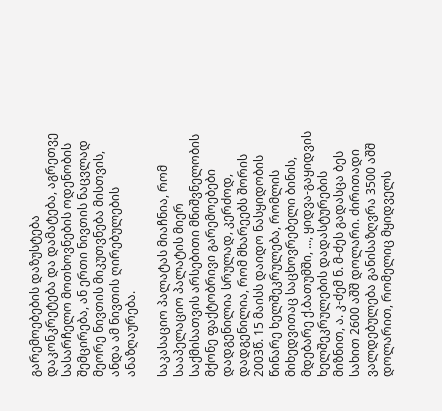გარემოებების დაზუსტება დაკონკრეტება და დამატება, აგრეთვე სასარჩელო მოთხოვნების ოდენობის შემცირება, ან ერთი ნივთის ნაცვლად მეორე ნივთის მიკუთვნება მისთვის, ანდა ამ ნივთის ღირებულების ანაზღაურება.

საკასაციო პალატას მიაჩნია, რომ სააპელაციო პალატის მიერ საქმისათვის არსებითი მნიშვნელობის მქონე ფაქტობრივი გარემოებები დადგენილია სრულად, კერძოდ, დადგენილია, რომ მხარეებს შორის 2003წ. 15 მაისს დაიდო ნასყიდობის წინარე ხელშეკრულება, რომლის მიხედვითაც საცხოვრებელი ბინის, მდებარე ქ.ბათუმში, ..., ყიდვა-გაყიდვის ხელშეკრულების დადასტურების მიზნით, ა. კ-ძემ ნ. მ-ძეს გადასცა ბეს სახით 2600 აშშ დოლარი. ძირითადი ვალდებულება განისაზღვრა 3500 აშშ დოლარით, რომელიც მყიდველს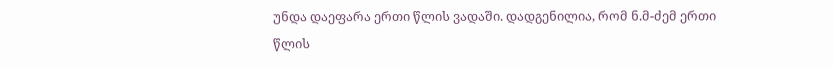უნდა დაეფარა ერთი წლის ვადაში. დადგენილია, რომ ნ.მ-ძემ ერთი წლის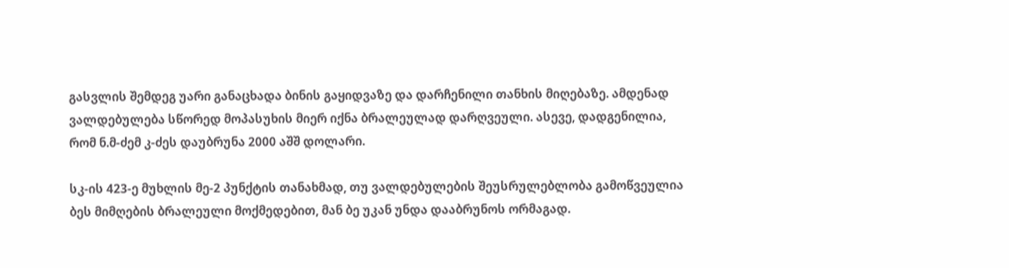გასვლის შემდეგ უარი განაცხადა ბინის გაყიდვაზე და დარჩენილი თანხის მიღებაზე. ამდენად ვალდებულება სწორედ მოპასუხის მიერ იქნა ბრალეულად დარღვეული. ასევე, დადგენილია, რომ ნ.მ-ძემ კ-ძეს დაუბრუნა 2000 აშშ დოლარი.

სკ-ის 423-ე მუხლის მე-2 პუნქტის თანახმად, თუ ვალდებულების შეუსრულებლობა გამოწვეულია ბეს მიმღების ბრალეული მოქმედებით, მან ბე უკან უნდა დააბრუნოს ორმაგად.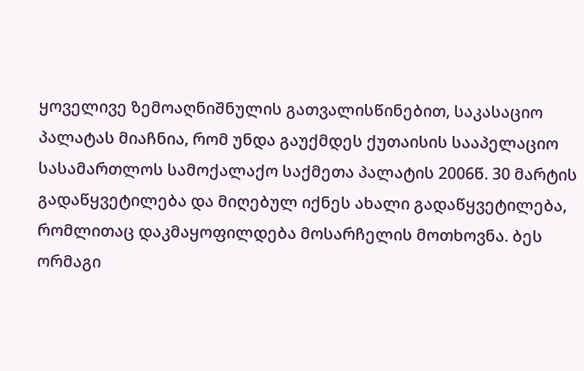ყოველივე ზემოაღნიშნულის გათვალისწინებით, საკასაციო პალატას მიაჩნია, რომ უნდა გაუქმდეს ქუთაისის სააპელაციო სასამართლოს სამოქალაქო საქმეთა პალატის 2006წ. 30 მარტის გადაწყვეტილება და მიღებულ იქნეს ახალი გადაწყვეტილება, რომლითაც დაკმაყოფილდება მოსარჩელის მოთხოვნა. ბეს ორმაგი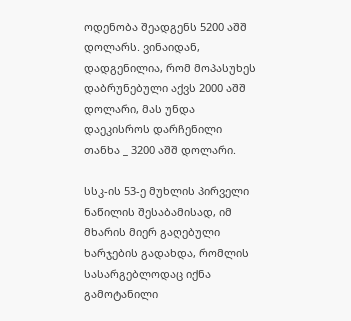ოდენობა შეადგენს 5200 აშშ დოლარს. ვინაიდან, დადგენილია, რომ მოპასუხეს დაბრუნებული აქვს 2000 აშშ დოლარი, მას უნდა დაეკისროს დარჩენილი თანხა _ 3200 აშშ დოლარი.

სსკ-ის 53-ე მუხლის პირველი ნაწილის შესაბამისად, იმ მხარის მიერ გაღებული ხარჯების გადახდა, რომლის სასარგებლოდაც იქნა გამოტანილი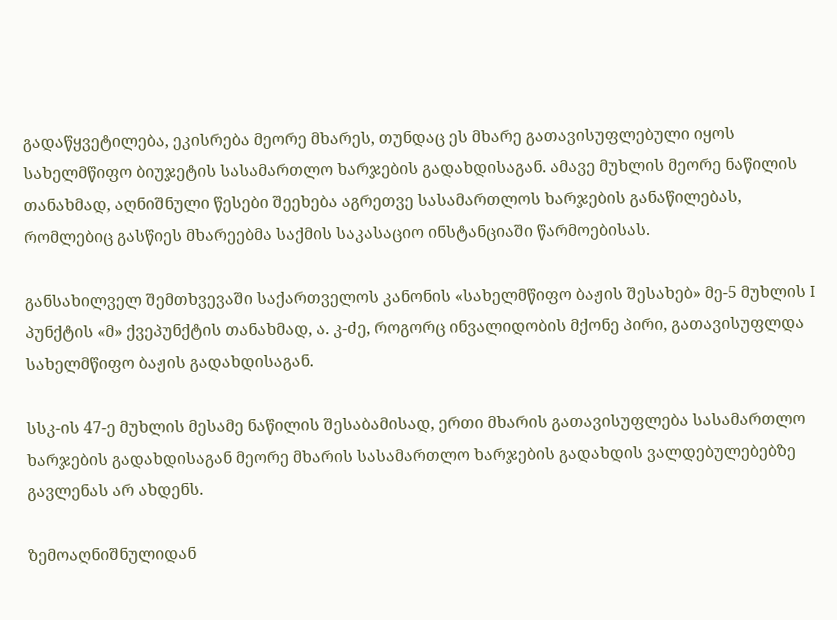გადაწყვეტილება, ეკისრება მეორე მხარეს, თუნდაც ეს მხარე გათავისუფლებული იყოს სახელმწიფო ბიუჯეტის სასამართლო ხარჯების გადახდისაგან. ამავე მუხლის მეორე ნაწილის თანახმად, აღნიშნული წესები შეეხება აგრეთვე სასამართლოს ხარჯების განაწილებას, რომლებიც გასწიეს მხარეებმა საქმის საკასაციო ინსტანციაში წარმოებისას.

განსახილველ შემთხვევაში საქართველოს კანონის «სახელმწიფო ბაჟის შესახებ» მე-5 მუხლის I პუნქტის «მ» ქვეპუნქტის თანახმად, ა. კ-ძე, როგორც ინვალიდობის მქონე პირი, გათავისუფლდა სახელმწიფო ბაჟის გადახდისაგან.

სსკ-ის 47-ე მუხლის მესამე ნაწილის შესაბამისად, ერთი მხარის გათავისუფლება სასამართლო ხარჯების გადახდისაგან მეორე მხარის სასამართლო ხარჯების გადახდის ვალდებულებებზე გავლენას არ ახდენს.

ზემოაღნიშნულიდან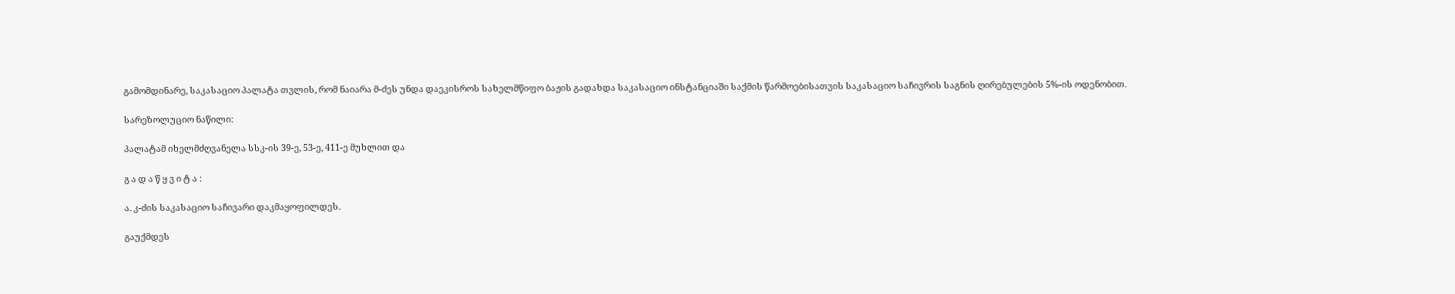გამომდინარე, საკასაციო პალატა თვლის, რომ ნაიარა მ-ძეს უნდა დაეკისროს სახელმწიფო ბაჟის გადახდა საკასაციო ინსტანციაში საქმის წარმოებისათვის საკასაციო საჩივრის საგნის ღირებულების 5%-ის ოდენობით.

სარეზოლუციო ნაწილი:

პალატამ იხელმძღვანელა სსკ-ის 39-ე, 53-ე, 411-ე მუხლით და

გ ა დ ა წ ყ ვ ი ტ ა :

ა. კ-ძის საკასაციო საჩივარი დაკმაყოფილდეს.

გაუქმდეს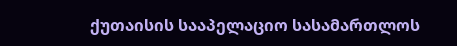ქუთაისის სააპელაციო სასამართლოს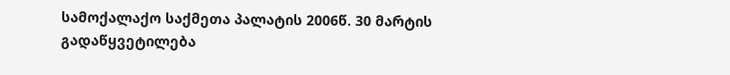სამოქალაქო საქმეთა პალატის 2006წ. 30 მარტის გადაწყვეტილება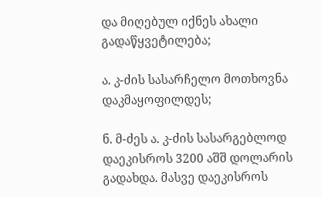და მიღებულ იქნეს ახალი გადაწყვეტილება;

ა. კ-ძის სასარჩელო მოთხოვნა დაკმაყოფილდეს;

ნ. მ-ძეს ა. კ-ძის სასარგებლოდ დაეკისროს 3200 აშშ დოლარის გადახდა. მასვე დაეკისროს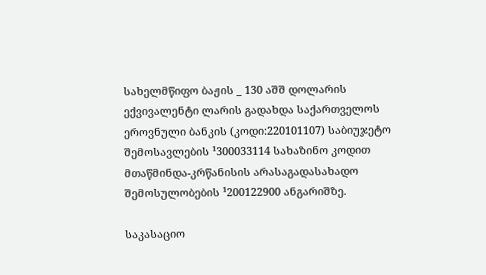სახელმწიფო ბაჟის _ 130 აშშ დოლარის ექვივალენტი ლარის გადახდა საქართველოს ეროვნული ბანკის (კოდი:220101107) საბიუჯეტო შემოსავლების ¹300033114 სახაზინო კოდით მთაწმინდა-კრწანისის არასაგადასახადო შემოსულობების ¹200122900 ანგარიშზე.

საკასაციო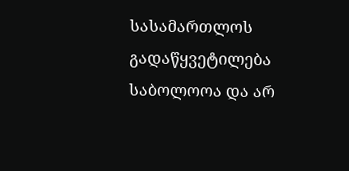სასამართლოს გადაწყვეტილება საბოლოოა და არ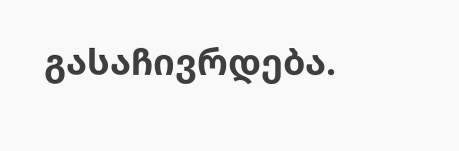გასაჩივრდება.